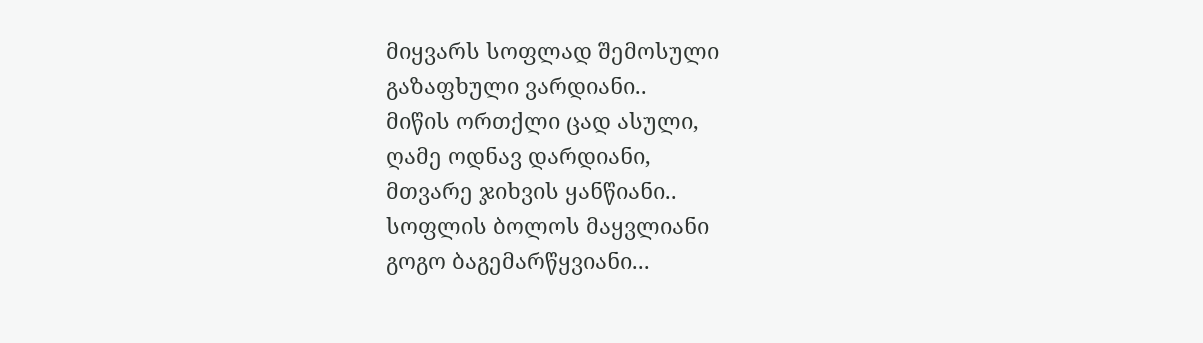მიყვარს სოფლად შემოსული
გაზაფხული ვარდიანი..
მიწის ორთქლი ცად ასული,
ღამე ოდნავ დარდიანი,
მთვარე ჯიხვის ყანწიანი..
სოფლის ბოლოს მაყვლიანი
გოგო ბაგემარწყვიანი...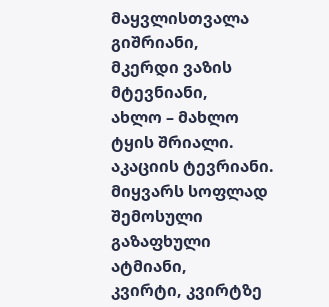მაყვლისთვალა გიშრიანი,
მკერდი ვაზის მტევნიანი,
ახლო – მახლო ტყის შრიალი.
აკაციის ტევრიანი.
მიყვარს სოფლად შემოსული
გაზაფხული ატმიანი,
კვირტი, კვირტზე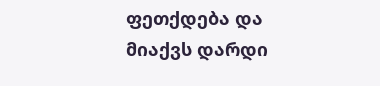ფეთქდება და
მიაქვს დარდი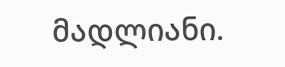მადლიანი.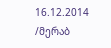16.12.2014
/მერაბ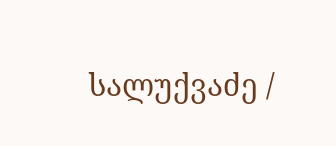სალუქვაძე /